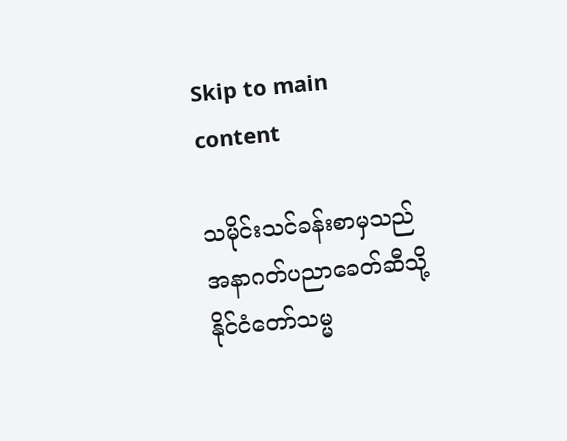Skip to main content

သမိုင်းသင်ခန်းစာမှသည် အနာဂတ်ပညာခေတ်ဆီသို့ နိုင်ငံတော်သမ္မ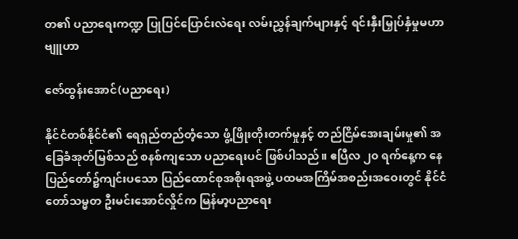တ၏ ပညာရေးကဏ္ဍ ပြုပြင်ပြောင်းလဲရေး လမ်းညွှန်ချက်များနှင့် ရင်းနှီးမြှုပ်နှံမှုမဟာဗျူဟာ

ဇော်ထွန်းအောင်(ပညာရေး)

နိုင်ငံတစ်နိုင်ငံ၏ ရေရှည်တည်တံ့သော ဖွံ့ဖြိုးတိုးတက်မှုနှင့် တည်ငြိမ်အေးချမ်းမှု၏ အခြေခံအုတ်မြစ်သည် စနစ်ကျသော ပညာရေးပင် ဖြစ်ပါသည်။ ဧပြီလ ၂၀ ရက်နေ့က နေပြည်တော်၌ကျင်းပသော ပြည်ထောင်စုအစိုးရအဖွဲ့ ပထမအကြိမ်အစည်းအဝေးတွင် နိုင်ငံတော်သမ္မတ ဦးမင်းအောင်လှိုင်က မြန်မာ့ပညာရေး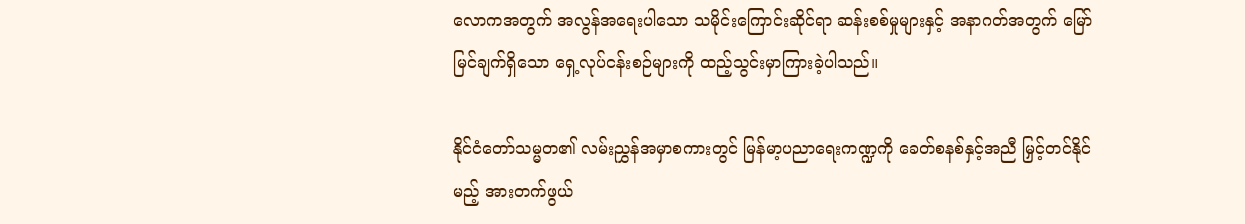လောကအတွက် အလွန်အရေးပါသော သမိုင်းကြောင်းဆိုင်ရာ ဆန်းစစ်မှုများနှင့် အနာဂတ်အတွက် မြော်မြင်ချက်ရှိသော ရှေ့လုပ်ငန်းစဉ်များကို ထည့်သွင်းမှာကြားခဲ့ပါသည်။

နိုင်ငံတော်သမ္မတ၏ လမ်းညွှန်အမှာစကားတွင် မြန်မာ့ပညာရေးကဏ္ဍကို ခေတ်စနစ်နှင့်အညီ မြှင့်တင်နိုင်မည့် အားတက်ဖွယ်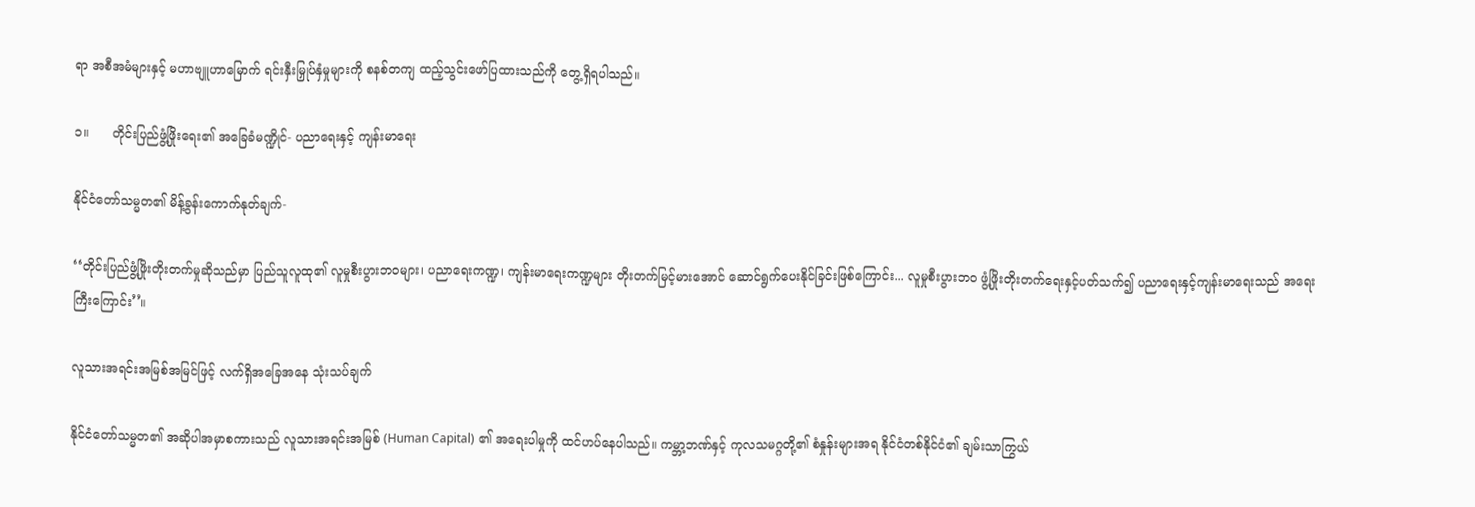ရာ အစီအမံများနှင့် မဟာဗျူဟာမြောက် ရင်းနှီးမြှုပ်နှံမှုများကို စနစ်တကျ ထည့်သွင်းဖော်ပြထားသည်ကို တွေ့ရှိရပါသည်။

၁။      တိုင်းပြည်ဖွံ့ဖြိုးရေး၏ အခြေခံမဏ္ဍိုင်- ပညာရေးနှင့် ကျန်းမာရေး

နိုင်ငံတော်သမ္မတ၏ မိန့်ခွန်းကောက်နုတ်ချက်-

‘‘တိုင်းပြည်ဖွံ့ဖြိုးတိုးတက်မှုဆိုသည်မှာ ပြည်သူလူထု၏ လူမှုစီးပွားဘဝများ၊ ပညာရေးကဏ္ဍ၊ ကျန်းမာရေးကဏ္ဍများ တိုးတက်မြင့်မားအောင် ဆောင်ရွက်ပေးနိုင်ခြင်းဖြစ်ကြောင်း... လူမှုစီးပွားဘဝ ဖွံ့ဖြိုးတိုးတက်ရေးနှင့်ပတ်သက်၍ ပညာရေးနှင့်ကျန်းမာရေးသည် အရေးကြီးကြောင်း’’။

လူသားအရင်းအမြစ်အမြင်ဖြင့် လက်ရှိအခြေအနေ သုံးသပ်ချက်

နိုင်ငံတော်သမ္မတ၏ အဆိုပါအမှာစကားသည် လူသားအရင်းအမြစ် (Human Capital) ၏ အရေးပါမှုကို ထင်ဟပ်နေပါသည်။ ကမ္ဘာ့ဘဏ်နှင့် ကုလသမဂ္ဂတို့၏ စံနှုန်းများအရ နိုင်ငံတစ်နိုင်ငံ၏ ချမ်းသာကြွယ်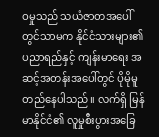ဝမှုသည် သယံဇာတအပေါ်တွင်သာမက နိုင်ငံသားများ၏ ပညာရည်နှင့် ကျန်းမာရေး အဆင့်အတန်းအပေါ်တွင် ပိုမိုမူတည်နေပါသည်။ လက်ရှိ မြန်မာနိုင်ငံ၏ လူမှုစီးပွားအခြေ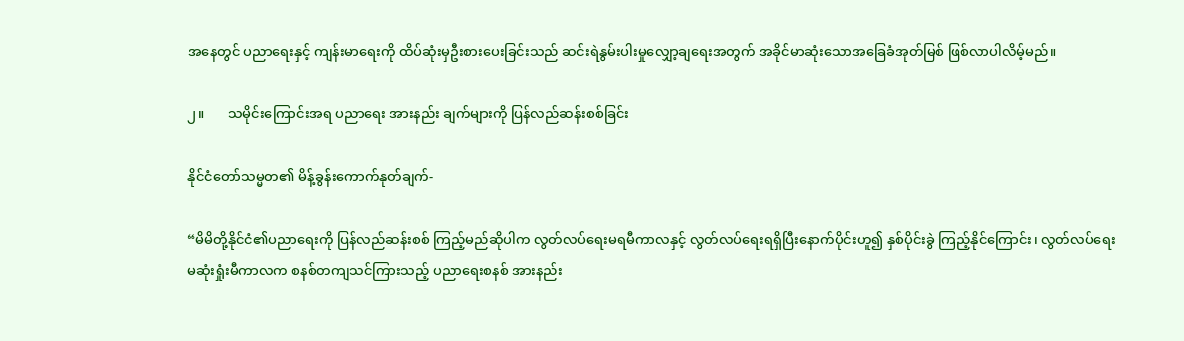အနေတွင် ပညာရေးနှင့် ကျန်းမာရေးကို ထိပ်ဆုံးမှဦးစားပေးခြင်းသည် ဆင်းရဲနွမ်းပါးမှုလျှော့ချရေးအတွက် အခိုင်မာဆုံးသောအခြေခံအုတ်မြစ် ဖြစ်လာပါလိမ့်မည်။

၂။       သမိုင်းကြောင်းအရ ပညာရေး အားနည်း ချက်များကို ပြန်လည်ဆန်းစစ်ခြင်း

နိုင်ငံတော်သမ္မတ၏ မိန့်ခွန်းကောက်နုတ်ချက်-

“မိမိတို့နိုင်ငံ၏ပညာရေးကို ပြန်လည်ဆန်းစစ် ကြည့်မည်ဆိုပါက လွတ်လပ်ရေးမရမီကာလနှင့် လွတ်လပ်ရေးရရှိပြီးနောက်ပိုင်းဟူ၍ နှစ်ပိုင်းခွဲ ကြည့်နိုင်ကြောင်း၊ လွတ်လပ်ရေး မဆုံးရှုံးမီကာလက စနစ်တကျသင်ကြားသည့် ပညာရေးစနစ် အားနည်း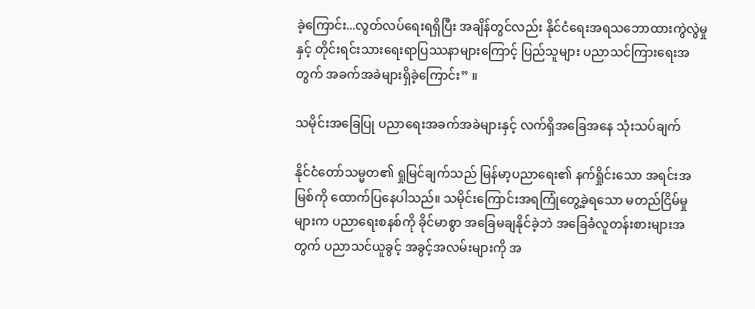ခဲ့ကြောင်း...လွတ်လပ်ရေးရရှိပြီး အချိန်တွင်လည်း နိုင်ငံရေးအရသဘောထားကွဲလွဲမှုနှင့် တိုင်းရင်းသားရေးရာပြဿနာများကြောင့် ပြည်သူများ ပညာသင်ကြားရေးအတွက် အခက်အခဲများရှိခဲ့ကြောင်း” ။

သမိုင်းအခြေပြု ပညာရေးအခက်အခဲများနှင့် လက်ရှိအခြေအနေ သုံးသပ်ချက်

နိုင်ငံတော်သမ္မတ၏ ရှုမြင်ချက်သည် မြန်မာ့ပညာရေး၏ နက်ရှိုင်းသော အရင်းအမြစ်ကို ထောက်ပြနေပါသည်။ သမိုင်းကြောင်းအရကြုံတွေ့ခဲ့ရသော မတည်ငြိမ်မှုများက ပညာရေးစနစ်ကို ခိုင်မာစွာ အခြေမချနိုင်ခဲ့ဘဲ အခြေခံလူတန်းစားများအတွက် ပညာသင်ယူခွင့် အခွင့်အလမ်းများကို အ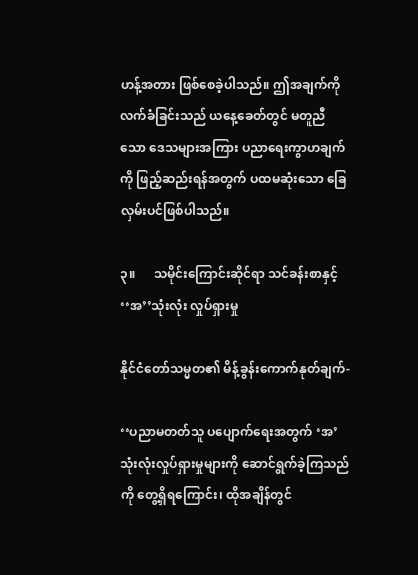ဟန့်အတား ဖြစ်စေခဲ့ပါသည်။ ဤအချက်ကို လက်ခံခြင်းသည် ယနေ့ခေတ်တွင် မတူညီသော ဒေသများအကြား ပညာရေးကွာဟချက်ကို ဖြည့်ဆည်းရန်အတွက် ပထမဆုံးသော ခြေလှမ်းပင်ဖြစ်ပါသည်။

၃။      သမိုင်းကြောင်းဆိုင်ရာ သင်ခန်းစာနှင့် ‘‘အ’’သုံးလုံး လှုပ်ရှားမှု

နိုင်ငံတော်သမ္မတ၏ မိန့်ခွန်းကောက်နုတ်ချက်-

‘‘ပညာမတတ်သူ ပပျောက်ရေးအတွက် ‘အ’ သုံးလုံးလှုပ်ရှားမှုများကို ဆောင်ရွက်ခဲ့ကြသည်ကို တွေ့ရှိရကြောင်း၊ ထိုအချိန်တွင်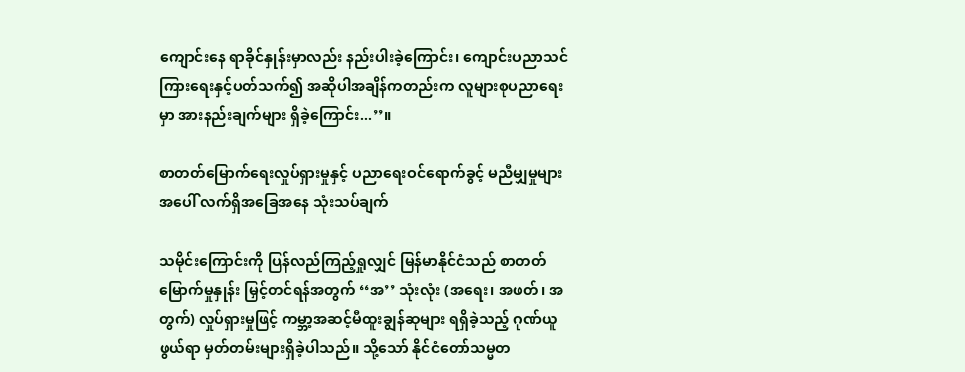ကျောင်းနေ ရာခိုင်နှုန်းမှာလည်း နည်းပါးခဲ့ကြောင်း၊ ကျောင်းပညာသင်ကြားရေးနှင့်ပတ်သက်၍ အဆိုပါအချိန်ကတည်းက လူများစုပညာရေးမှာ အားနည်းချက်များ ရှိခဲ့ကြောင်း...’’။

စာတတ်မြောက်ရေးလှုပ်ရှားမှုနှင့် ပညာရေးဝင်ရောက်ခွင့် မညီမျှမှုများအပေါ် လက်ရှိအခြေအနေ သုံးသပ်ချက်

သမိုင်းကြောင်းကို ပြန်လည်ကြည့်ရှုလျှင် မြန်မာနိုင်ငံသည် စာတတ်မြောက်မှုနှုန်း မြှင့်တင်ရန်အတွက် ‘‘အ’’ သုံးလုံး (အရေး၊ အဖတ်၊ အတွက်) လှုပ်ရှားမှုဖြင့် ကမ္ဘာ့အဆင့်မီထူးချွန်ဆုများ ရရှိခဲ့သည့် ဂုဏ်ယူဖွယ်ရာ မှတ်တမ်းများရှိခဲ့ပါသည်။ သို့သော် နိုင်ငံတော်သမ္မတ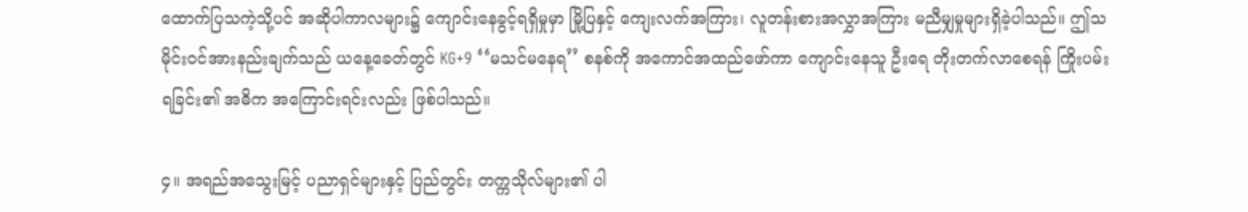ထောက်ပြသကဲ့သို့ပင် အဆိုပါကာလများ၌ ကျောင်းနေခွင့်ရရှိမှုမှာ မြို့ပြနှင့် ကျေးလက်အကြား၊ လူတန်းစားအလွှာအကြား မညီမျှမှုများရှိခဲ့ပါသည်။ ဤသမိုင်းဝင်အားနည်းချက်သည် ယနေ့ခေတ်တွင် KG+9 ‘‘မသင်မနေရ’’ စနစ်ကို အကောင်အထည်ဖော်ကာ ကျောင်းနေသူ ဦးရေ တိုးတက်လာစေရန် ကြိုးပမ်းရခြင်း၏ အဓိက အကြောင်းရင်းလည်း ဖြစ်ပါသည်။

၄။ အရည်အသွေးမြင့် ပညာရှင်များနှင့် ပြည်တွင်း တက္ကသိုလ်များ၏ ပါ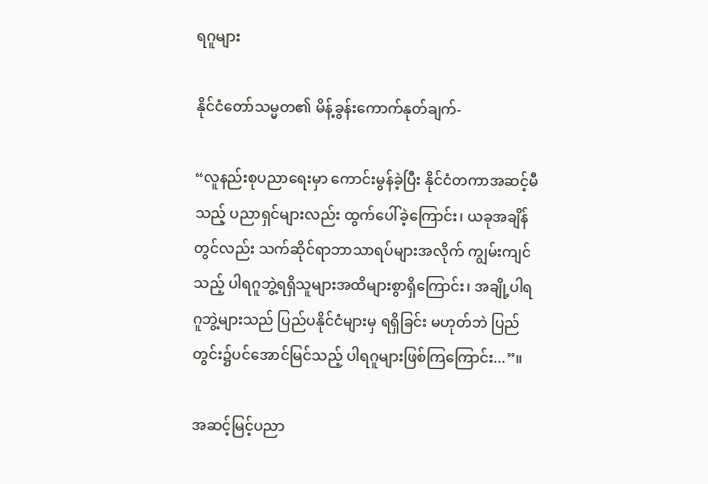ရဂူများ

နိုင်ငံတော်သမ္မတ၏ မိန့်ခွန်းကောက်နုတ်ချက်-

“လူနည်းစုပညာရေးမှာ ကောင်းမွန်ခဲ့ပြီး နိုင်ငံတကာအဆင့်မီသည့် ပညာရှင်များလည်း ထွက်ပေါ်ခဲ့ကြောင်း၊ ယခုအချိန်တွင်လည်း သက်ဆိုင်ရာဘာသာရပ်များအလိုက် ကျွမ်းကျင်သည့် ပါရဂူဘွဲ့ရရှိသူများအထိများစွာရှိကြောင်း၊ အချို့ပါရဂူဘွဲ့များသည် ပြည်ပနိုင်ငံများမှ ရရှိခြင်း မဟုတ်ဘဲ ပြည်တွင်း၌ပင်အောင်မြင်သည့် ပါရဂူများဖြစ်ကြကြောင်း...”။

အဆင့်မြင့်ပညာ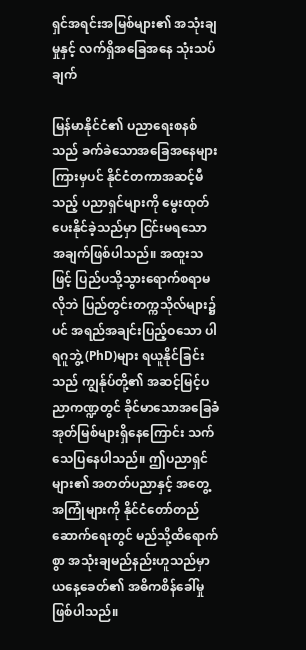ရှင်အရင်းအမြစ်များ၏ အသုံးချမှုနှင့် လက်ရှိအခြေအနေ သုံးသပ်ချက်

မြန်မာနိုင်ငံ၏ ပညာရေးစနစ်သည် ခက်ခဲသောအခြေအနေများကြားမှပင် နိုင်ငံတကာအဆင့်မီ သည့် ပညာရှင်များကို မွေးထုတ်ပေးနိုင်ခဲ့သည်မှာ ငြင်းမရသော အချက်ဖြစ်ပါသည်။ အထူးသဖြင့် ပြည်ပသို့သွားရောက်စရာမလိုဘဲ ပြည်တွင်းတက္ကသိုလ်များ၌ပင် အရည်အချင်းပြည့်ဝသော ပါရဂူဘွဲ့ (PhD)များ ရယူနိုင်ခြင်းသည် ကျွန်ုပ်တို့၏ အဆင့်မြင့်ပညာကဏ္ဍတွင် ခိုင်မာသောအခြေခံအုတ်မြစ်များရှိနေကြောင်း သက်သေပြနေပါသည်။ ဤပညာရှင်များ၏ အတတ်ပညာနှင့် အတွေ့အကြုံများကို နိုင်ငံတော်တည်ဆောက်ရေးတွင် မည်သို့ထိရောက်စွာ အသုံးချမည်နည်းဟူသည်မှာ ယနေ့ခေတ်၏ အဓိကစိန်ခေါ်မှု ဖြစ်ပါသည်။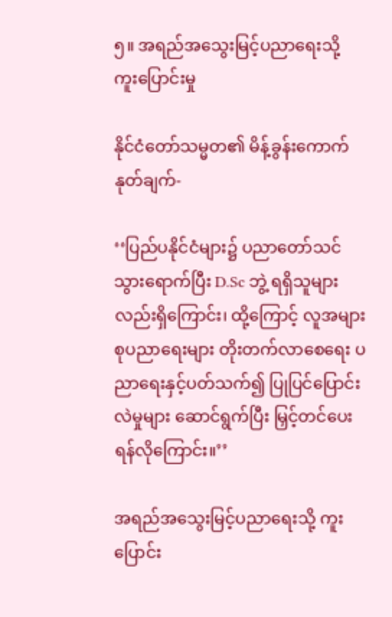၅။ အရည်အသွေးမြင့်ပညာရေးသို့ ကူးပြောင်းမှု

နိုင်ငံတော်သမ္မတ၏ မိန့်ခွန်းကောက်နုတ်ချက်-

‘‘ပြည်ပနိုင်ငံများ၌ ပညာတော်သင်သွားရောက်ပြီး D.Sc ဘွဲ့ ရရှိသူများလည်းရှိကြောင်း၊ ထို့ကြောင့် လူအများစုပညာရေးများ တိုးတက်လာစေရေး ပညာရေးနှင့်ပတ်သက်၍ ပြုပြင်ပြောင်းလဲမှုများ ဆောင်ရွက်ပြီး မြှင့်တင်ပေးရန်လိုကြောင်း။’’

အရည်အသွေးမြင့်ပညာရေးသို့ ကူးပြောင်း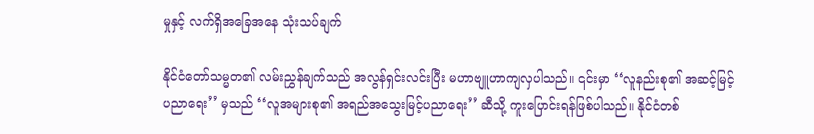မှုနှင့် လက်ရှိအခြေအနေ သုံးသပ်ချက်

နိုင်ငံတော်သမ္မတ၏ လမ်းညွှန်ချက်သည် အလွန်ရှင်းလင်းပြီး မဟာဗျူဟာကျလှပါသည်။ ၎င်းမှာ ‘‘လူနည်းစု၏ အဆင့်မြင့်ပညာရေး’’ မှသည် ‘‘လူအများစု၏ အရည်အသွေးမြင့်ပညာရေး’’ ဆီသို့ ကူးပြောင်းရန်ဖြစ်ပါသည်။ နိုင်ငံတစ်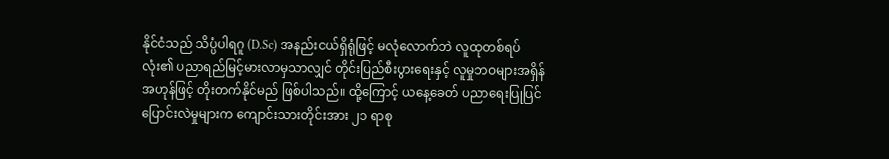နိုင်ငံသည် သိပ္ပံပါရဂူ (D.Sc) အနည်းငယ်ရှိရုံဖြင့် မလုံလောက်ဘဲ လူထုတစ်ရပ်လုံး၏ ပညာရည်မြင့်မားလာမှသာလျှင် တိုင်းပြည်စီးပွားရေးနှင့် လူမှုဘဝများအရှိန်အဟုန်ဖြင့် တိုးတက်နိုင်မည် ဖြစ်ပါသည်။ ထို့ကြောင့် ယနေ့ခေတ် ပညာရေးပြုပြင်ပြောင်းလဲမှုများက ကျောင်းသားတိုင်းအား ၂၁ ရာစု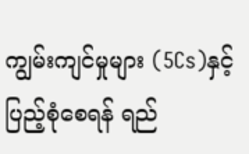ကျွမ်းကျင်မှုများ (5Cs)နှင့် ပြည့်စုံစေရန် ရည်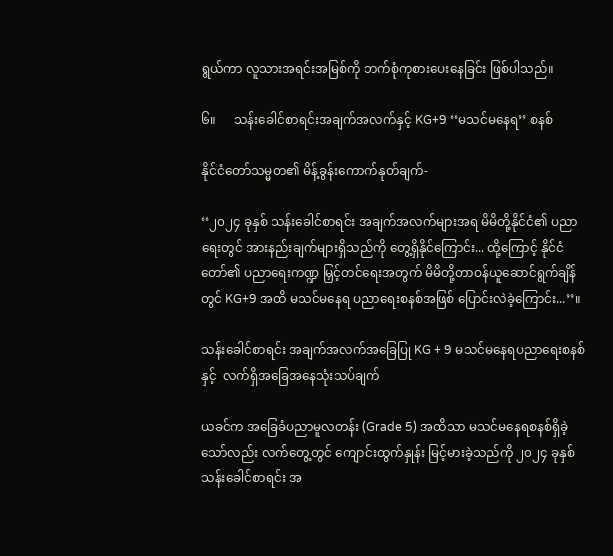ရွယ်ကာ လူသားအရင်းအမြစ်ကို ဘက်စုံကုစားပေးနေခြင်း ဖြစ်ပါသည်။

၆။      သန်းခေါင်စာရင်းအချက်အလက်နှင့် KG+9 ‘‘မသင်မနေရ’’ စနစ်

နိုင်ငံတော်သမ္မတ၏ မိန့်ခွန်းကောက်နုတ်ချက်-

‘‘၂၀၂၄ ခုနှစ် သန်းခေါင်စာရင်း အချက်အလက်များအရ မိမိတို့နိုင်ငံ၏ ပညာရေးတွင် အားနည်းချက်များရှိသည်ကို တွေ့ရှိနိုင်ကြောင်း... ထို့ကြောင့် နိုင်ငံတော်၏ ပညာရေးကဏ္ဍ မြှင့်တင်ရေးအတွက် မိမိတို့တာဝန်ယူဆောင်ရွက်ချိန်တွင် KG+9 အထိ မသင်မနေရ ပညာရေးစနစ်အဖြစ် ပြောင်းလဲခဲ့ကြောင်း...’’။

သန်းခေါင်စာရင်း အချက်အလက်အခြေပြု KG + 9 မသင်မနေရပညာရေးစနစ်နှင့်  လက်ရှိအခြေအနေသုံးသပ်ချက်

ယခင်က အခြေခံပညာမူလတန်း (Grade 5) အထိသာ မသင်မနေရစနစ်ရှိခဲ့သော်လည်း လက်တွေ့တွင် ကျောင်းထွက်နှုန်း မြင့်မားခဲ့သည်ကို ၂၀၂၄ ခုနှစ် သန်းခေါင်စာရင်း အ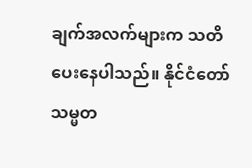ချက်အလက်များက သတိပေးနေပါသည်။ နိုင်ငံတော်သမ္မတ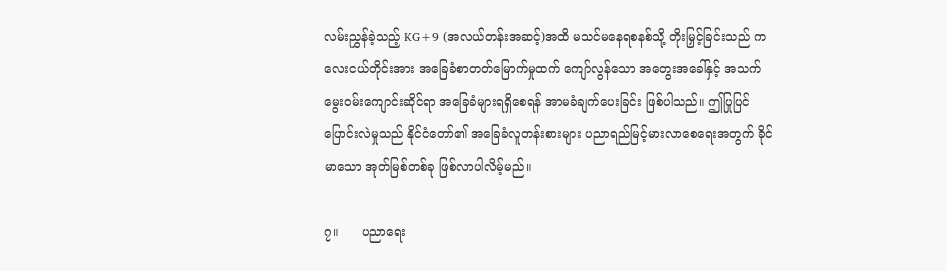လမ်းညွှန်ခဲ့သည့် KG+9 (အလယ်တန်းအဆင့်)အထိ မသင်မနေရစနစ်သို့ တိုးမြှင့်ခြင်းသည် ကလေးငယ်တိုင်းအား အခြေခံစာတတ်မြောက်မှုထက် ကျော်လွန်သော အတွေးအခေါ်နှင့် အသက်မွေးဝမ်းကျောင်းဆိုင်ရာ အခြေခံများရရှိစေရန် အာမခံချက်ပေးခြင်း ဖြစ်ပါသည်။ ဤပြုပြင်ပြောင်းလဲမှုသည် နိုင်ငံတော်၏ အခြေခံလူတန်းစားများ ပညာရည်မြင့်မားလာစေရေးအတွက် ခိုင်မာသော အုတ်မြစ်တစ်ခု ဖြစ်လာပါလိမ့်မည်။

၇။      ပညာရေး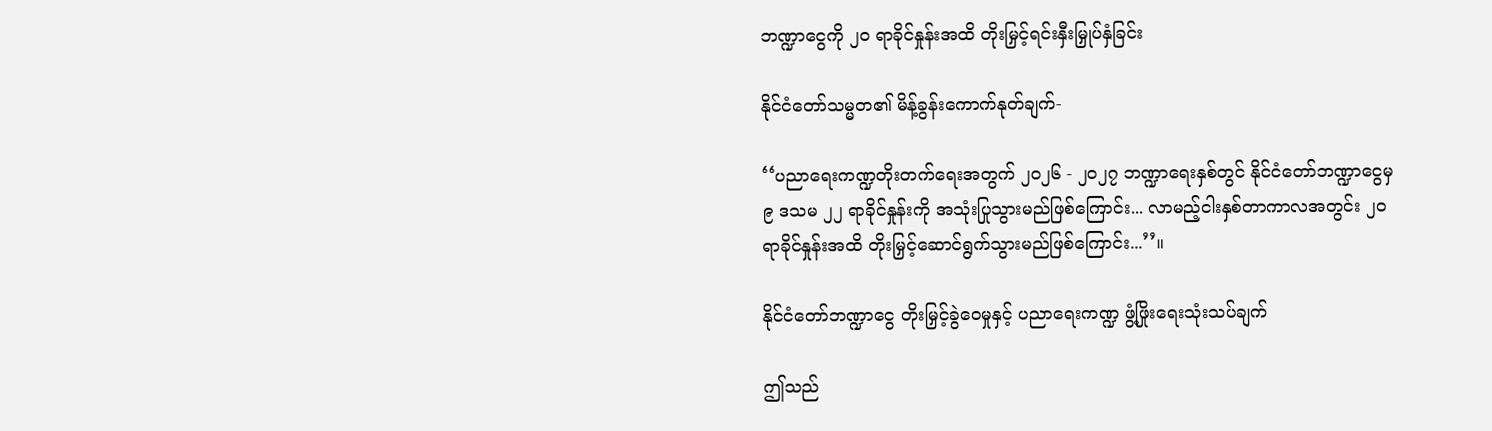ဘဏ္ဍာငွေကို ၂၀ ရာခိုင်နှုန်းအထိ တိုးမြှင့်ရင်းနှီးမြှုပ်နှံခြင်း

နိုင်ငံတော်သမ္မတ၏ မိန့်ခွန်းကောက်နုတ်ချက်-

‘‘ပညာရေးကဏ္ဍတိုးတက်ရေးအတွက် ၂၀၂၆ - ၂၀၂၇ ဘဏ္ဍာရေးနှစ်တွင် နိုင်ငံတော်ဘဏ္ဍာငွေမှ ၉ ဒသမ ၂၂ ရာခိုင်နှုန်းကို အသုံးပြုသွားမည်ဖြစ်ကြောင်း... လာမည့်ငါးနှစ်တာကာလအတွင်း ၂၀ ရာခိုင်နှုန်းအထိ တိုးမြှင့်ဆောင်ရွက်သွားမည်ဖြစ်ကြောင်း...’’။

နိုင်ငံတော်ဘဏ္ဍာငွေ တိုးမြှင့်ခွဲဝေမှုနှင့် ပညာရေးကဏ္ဍ ဖွံ့ဖြိုးရေးသုံးသပ်ချက်

ဤသည်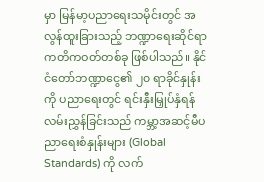မှာ မြန်မာ့ပညာရေးသမိုင်းတွင် အလွန်ထူးခြားသည့် ဘဏ္ဍာရေးဆိုင်ရာ ကတိကဝတ်တစ်ခု ဖြစ်ပါသည်။ နိုင်ငံတော်ဘဏ္ဍာငွေ၏ ၂၀ ရာခိုင်နှုန်း ကို ပညာရေးတွင် ရင်းနှီးမြှုပ်နှံရန် လမ်းညွှန်ခြင်းသည် ကမ္ဘာ့အဆင့်မီပညာရေးစံနှုန်းများ (Global Standards) ကို လက်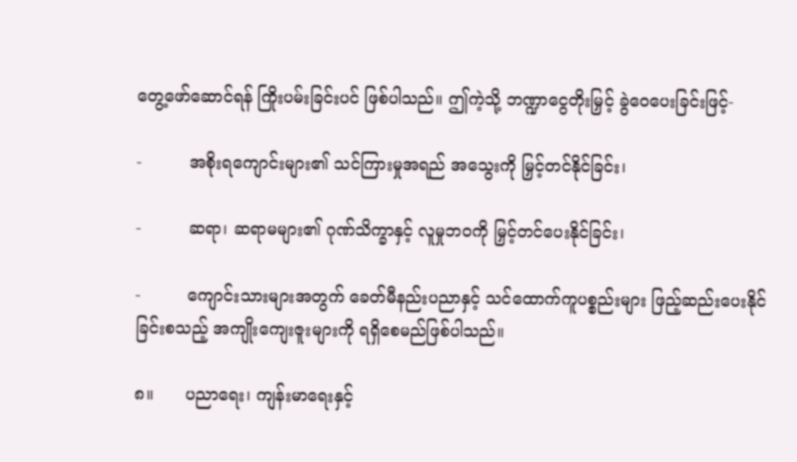တွေ့ဖော်ဆောင်ရန် ကြိုးပမ်းခြင်းပင် ဖြစ်ပါသည်။ ဤကဲ့သို့ ဘဏ္ဍာငွေတိုးမြှင့် ခွဲဝေပေးခြင်းဖြင့်-

-         အစိုးရကျောင်းများ၏ သင်ကြားမှုအရည် အသွေးကို မြှင့်တင်နိုင်ခြင်း၊

-         ဆရာ၊ ဆရာမများ၏ ဂုဏ်သိက္ခာနှင့် လူမှုဘဝကို မြှင့်တင်ပေးနိုင်ခြင်း၊

-         ကျောင်းသားများအတွက် ခေတ်မီနည်းပညာနှင့် သင်ထောက်ကူပစ္စည်းများ ဖြည့်ဆည်းပေးနိုင်ခြင်းစသည့် အကျိုးကျေးဇူးများကို ရရှိစေမည်ဖြစ်ပါသည်။

၈။      ပညာရေး၊ ကျန်းမာရေးနှင့်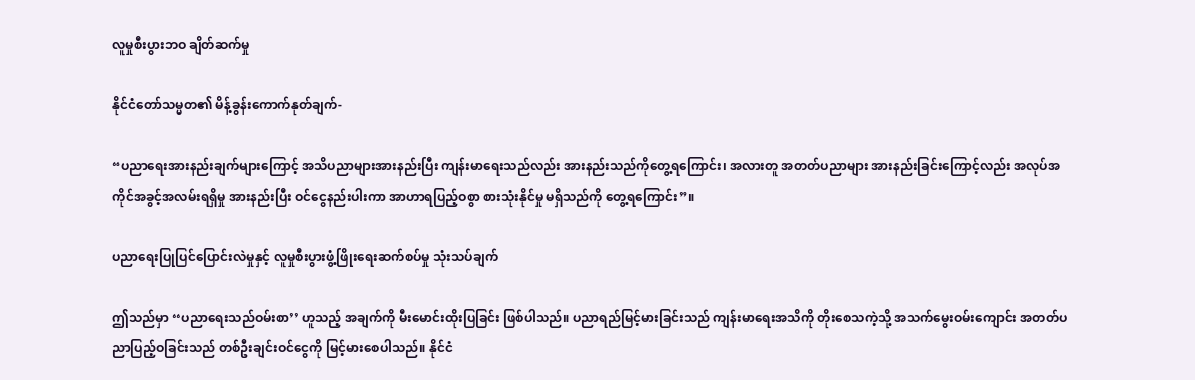လူမှုစီးပွားဘဝ ချိတ်ဆက်မှု

နိုင်ငံတော်သမ္မတ၏ မိန့်ခွန်းကောက်နုတ်ချက်-

“ပညာရေးအားနည်းချက်များကြောင့် အသိပညာများအားနည်းပြီး ကျန်းမာရေးသည်လည်း အားနည်းသည်ကိုတွေ့ရကြောင်း၊ အလားတူ အတတ်ပညာများ အားနည်းခြင်းကြောင့်လည်း အလုပ်အကိုင်အခွင့်အလမ်းရရှိမှု အားနည်းပြီး ဝင်ငွေနည်းပါးကာ အာဟာရပြည့်ဝစွာ စားသုံးနိုင်မှု မရှိသည်ကို တွေ့ရကြောင်း”။

ပညာရေးပြုပြင်ပြောင်းလဲမှုနှင့် လူမှုစီးပွားဖွံ့ဖြိုးရေးဆက်စပ်မှု သုံးသပ်ချက်

ဤသည်မှာ ‘‘ပညာရေးသည်ဝမ်းစာ’’ ဟူသည့် အချက်ကို မီးမောင်းထိုးပြခြင်း ဖြစ်ပါသည်။ ပညာရည်မြင့်မားခြင်းသည် ကျန်းမာရေးအသိကို တိုးစေသကဲ့သို့ အသက်မွေးဝမ်းကျောင်း အတတ်ပညာပြည့်ဝခြင်းသည် တစ်ဦးချင်းဝင်ငွေကို မြင့်မားစေပါသည်။ နိုင်ငံ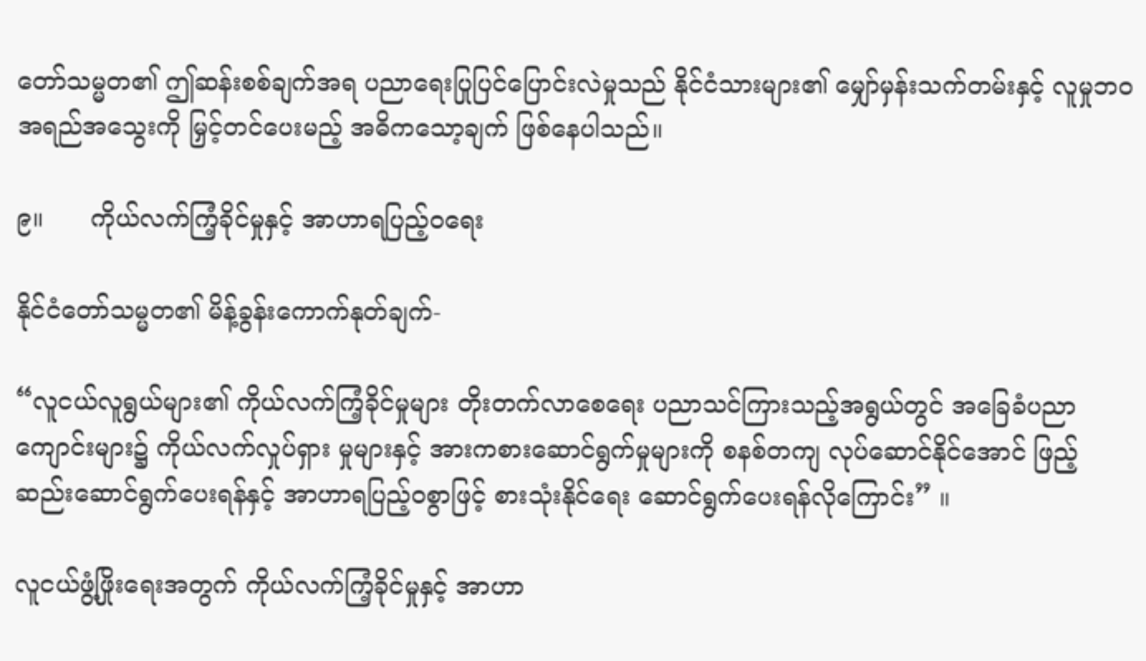တော်သမ္မတ၏ ဤဆန်းစစ်ချက်အရ ပညာရေးပြုပြင်ပြောင်းလဲမှုသည် နိုင်ငံသားများ၏ မျှော်မှန်းသက်တမ်းနှင့် လူမှုဘဝအရည်အသွေးကို မြှင့်တင်ပေးမည့် အဓိကသော့ချက် ဖြစ်နေပါသည်။

၉။      ကိုယ်လက်ကြံ့ခိုင်မှုနှင့် အာဟာရပြည့်ဝရေး

နိုင်ငံတော်သမ္မတ၏ မိန့်ခွန်းကောက်နုတ်ချက်-

“လူငယ်လူရွယ်များ၏ ကိုယ်လက်ကြံ့ခိုင်မှုများ တိုးတက်လာစေရေး ပညာသင်ကြားသည့်အရွယ်တွင် အခြေခံပညာကျောင်းများ၌ ကိုယ်လက်လှုပ်ရှား မှုများနှင့် အားကစားဆောင်ရွက်မှုများကို စနစ်တကျ လုပ်ဆောင်နိုင်အောင် ဖြည့်ဆည်းဆောင်ရွက်ပေးရန်နှင့် အာဟာရပြည့်ဝစွာဖြင့် စားသုံးနိုင်ရေး ဆောင်ရွက်ပေးရန်လိုကြောင်း” ။

လူငယ်ဖွံ့ဖြိုးရေးအတွက် ကိုယ်လက်ကြံ့ခိုင်မှုနှင့် အာဟာ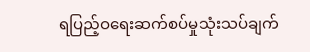ရပြည့်ဝရေးဆက်စပ်မှုသုံးသပ်ချက်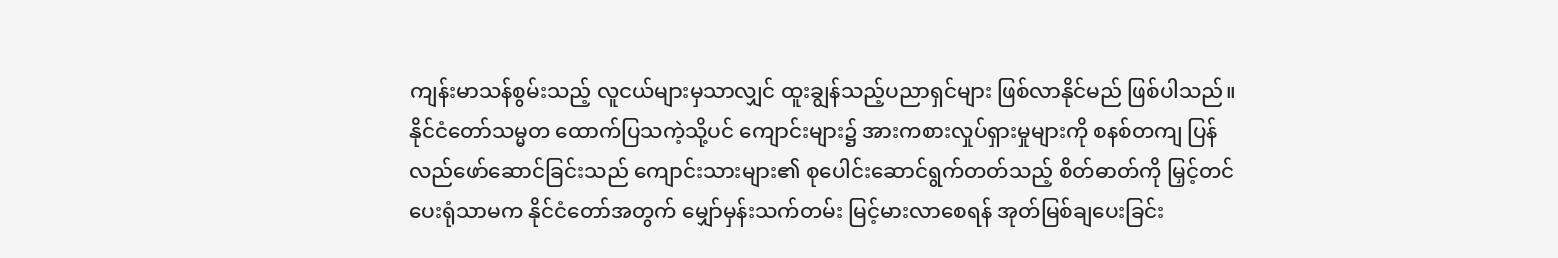ကျန်းမာသန်စွမ်းသည့် လူငယ်များမှသာလျှင် ထူးချွန်သည့်ပညာရှင်များ ဖြစ်လာနိုင်မည် ဖြစ်ပါသည်။ နိုင်ငံတော်သမ္မတ ထောက်ပြသကဲ့သို့ပင် ကျောင်းများ၌ အားကစားလှုပ်ရှားမှုများကို စနစ်တကျ ပြန်လည်ဖော်ဆောင်ခြင်းသည် ကျောင်းသားများ၏ စုပေါင်းဆောင်ရွက်တတ်သည့် စိတ်ဓာတ်ကို မြှင့်တင်ပေးရုံသာမက နိုင်ငံတော်အတွက် မျှော်မှန်းသက်တမ်း မြင့်မားလာစေရန် အုတ်မြစ်ချပေးခြင်း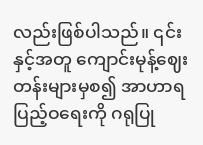လည်းဖြစ်ပါသည်။ ၎င်းနှင့်အတူ ကျောင်းမုန့်ဈေးတန်းများမှစ၍ အာဟာရပြည့်ဝရေးကို ဂရုပြု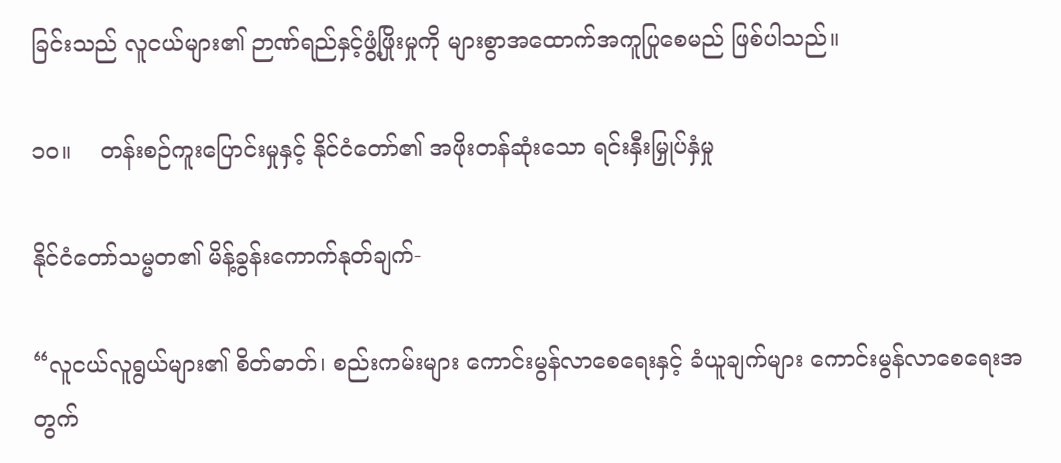ခြင်းသည် လူငယ်များ၏ ဉာဏ်ရည်နှင့်ဖွံ့ဖြိုးမှုကို များစွာအထောက်အကူပြုစေမည် ဖြစ်ပါသည်။

၁၀။    တန်းစဉ်ကူးပြောင်းမှုနှင့် နိုင်ငံတော်၏ အဖိုးတန်ဆုံးသော ရင်းနှီးမြှုပ်နှံမှု

နိုင်ငံတော်သမ္မတ၏ မိန့်ခွန်းကောက်နုတ်ချက်-

“လူငယ်လူရွယ်များ၏ စိတ်ဓာတ်၊ စည်းကမ်းများ ကောင်းမွန်လာစေရေးနှင့် ခံယူချက်များ ကောင်းမွန်လာစေရေးအတွက်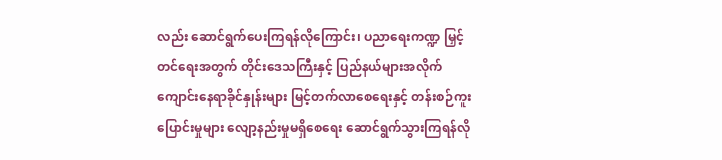လည်း ဆောင်ရွက်ပေးကြရန်လိုကြောင်း၊ ပညာရေးကဏ္ဍ မြှင့်တင်ရေးအတွက် တိုင်းဒေသကြီးနှင့် ပြည်နယ်များအလိုက် ကျောင်းနေရာခိုင်နှုန်းများ မြင့်တက်လာစေရေးနှင့် တန်းစဉ်ကူးပြောင်းမှုများ လျော့နည်းမှုမရှိစေရေး ဆောင်ရွက်သွားကြရန်လို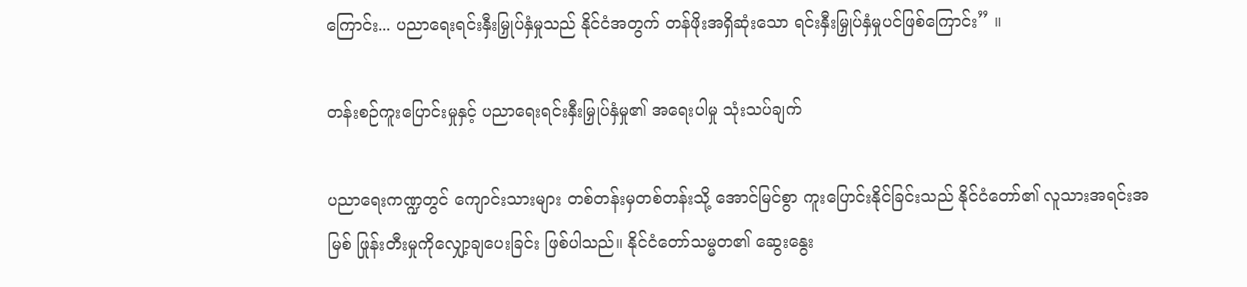ကြောင်း... ပညာရေးရင်းနှီးမြှုပ်နှံမှုသည် နိုင်ငံအတွက် တန်ဖိုးအရှိဆုံးသော ရင်းနှီးမြှုပ်နှံမှုပင်ဖြစ်ကြောင်း” ။

တန်းစဉ်ကူးပြောင်းမှုနှင့် ပညာရေးရင်းနှီးမြှုပ်နှံမှု၏ အရေးပါမှု သုံးသပ်ချက်

ပညာရေးကဏ္ဍတွင် ကျောင်းသားများ တစ်တန်းမှတစ်တန်းသို့ အောင်မြင်စွာ ကူးပြောင်းနိုင်ခြင်းသည် နိုင်ငံတော်၏ လူသားအရင်းအမြစ် ဖြုန်းတီးမှုကိုလျှော့ချပေးခြင်း ဖြစ်ပါသည်။ နိုင်ငံတော်သမ္မတ၏ ဆွေးနွေး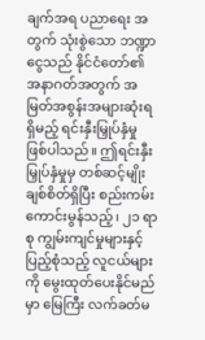ချက်အရ ပညာရေး အတွက် သုံးစွဲသော ဘဏ္ဍာငွေသည် နိုင်ငံတော်၏ အနာဂတ်အတွက် အမြတ်အစွန်းအများဆုံးရရှိမည့် ရင်းနှီးမြှုပ်နှံမှု ဖြစ်ပါသည်။ ဤရင်းနှီးမြှုပ်နှံမှုမှ တစ်ဆင့်မျိုးချစ်စိတ်ရှိပြီး စည်းကမ်းကောင်းမွန်သည့်၊ ၂၁ ရာစု ကျွမ်းကျင်မှုများနှင့် ပြည့်စုံသည့် လူငယ်များကို မွေးထုတ်ပေးနိုင်မည်မှာ မြေကြီး လက်ခတ်မ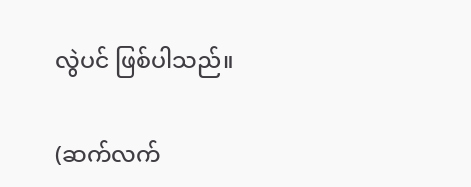လွဲပင် ဖြစ်ပါသည်။

(ဆက်လက်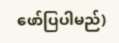ဖော်ပြပါမည်)